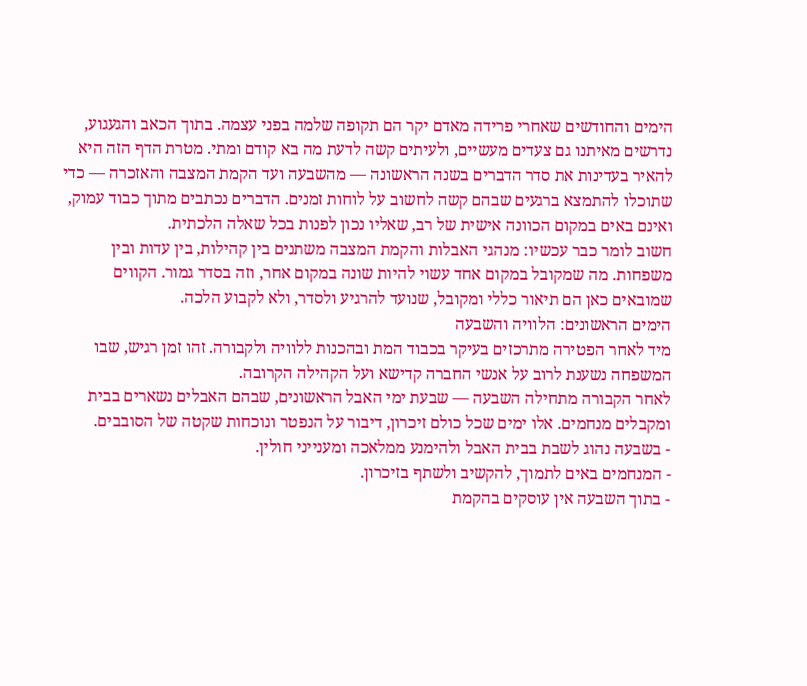הימים והחודשים שאחרי פרידה מאדם יקר הם תקופה שלמה בפני עצמה. בתוך הכאב והגעגוע, נדרשים מאיתנו גם צעדים מעשיים, ולעיתים קשה לדעת מה בא קודם ומתי. מטרת הדף הזה היא להאיר בעדינות את סדר הדברים בשנה הראשונה — מהשבעה ועד הקמת המצבה והאזכרה — כדי שתוכלו להתמצא ברגעים שבהם קשה לחשוב על לוחות זמנים. הדברים נכתבים מתוך כבוד עמוק, ואינם באים במקום הכוונה אישית של רב, שאליו נכון לפנות בכל שאלה הלכתית.
חשוב לומר כבר עכשיו: מנהגי האבלות והקמת המצבה משתנים בין קהילות, בין עדות ובין משפחות. מה שמקובל במקום אחד עשוי להיות שונה במקום אחר, וזה בסדר גמור. הקווים שמובאים כאן הם תיאור כללי ומקובל, שנועד להרגיע ולסדר, ולא לקבוע הלכה.
הימים הראשונים: הלוויה והשבעה
מיד לאחר הפטירה מתרכזים בעיקר בכבוד המת ובהכנות ללוויה ולקבורה. זהו זמן רגיש, שבו המשפחה נשענת לרוב על אנשי החברה קדישא ועל הקהילה הקרובה.
לאחר הקבורה מתחילה השבעה — שבעת ימי האבל הראשונים, שבהם האבלים נשארים בבית ומקבלים מנחמים. אלו ימים שכל כולם זיכרון, דיבור על הנפטר ונוכחות שקטה של הסובבים.
- בשבעה נהוג לשבת בבית האבל ולהימנע ממלאכה ומענייני חולין.
- המנחמים באים לתמוך, להקשיב ולשתף בזיכרון.
- בתוך השבעה אין עוסקים בהקמת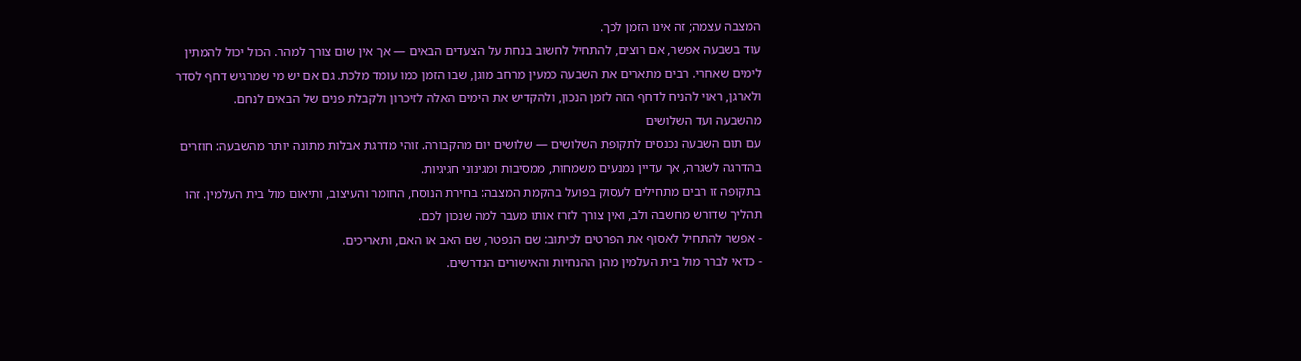המצבה עצמה; זה אינו הזמן לכך.
עוד בשבעה אפשר, אם רוצים, להתחיל לחשוב בנחת על הצעדים הבאים — אך אין שום צורך למהר. הכול יכול להמתין לימים שאחרי. רבים מתארים את השבעה כמעין מרחב מוגן, שבו הזמן כמו עומד מלכת. גם אם יש מי שמרגיש דחף לסדר ולארגן, ראוי להניח לדחף הזה לזמן הנכון, ולהקדיש את הימים האלה לזיכרון ולקבלת פנים של הבאים לנחם.
מהשבעה ועד השלושים
עם תום השבעה נכנסים לתקופת השלושים — שלושים יום מהקבורה. זוהי מדרגת אבלות מתונה יותר מהשבעה: חוזרים בהדרגה לשגרה, אך עדיין נמנעים משמחות, ממסיבות ומגינוני חגיגיות.
בתקופה זו רבים מתחילים לעסוק בפועל בהקמת המצבה: בחירת הנוסח, החומר והעיצוב, ותיאום מול בית העלמין. זהו תהליך שדורש מחשבה ולב, ואין צורך לזרז אותו מעבר למה שנכון לכם.
- אפשר להתחיל לאסוף את הפרטים לכיתוב: שם הנפטר, שם האב או האם, ותאריכים.
- כדאי לברר מול בית העלמין מהן ההנחיות והאישורים הנדרשים.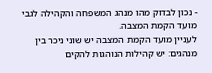- נכון לבדוק מהו מנהג המשפחה והקהילה לגבי מועד הקמת המצבה.
לעניין מועד הקמת המצבה יש שוני ניכר בין מנהגים: יש קהילות הנוהגות להקים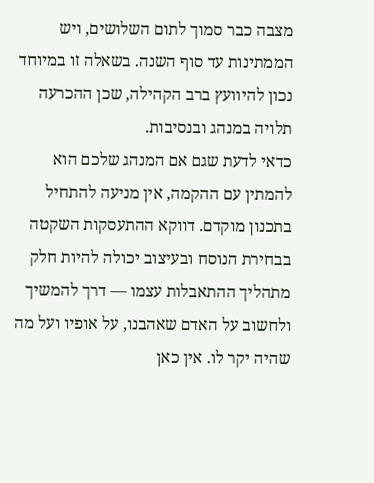מצבה כבר סמוך לתום השלושים, ויש הממתינות עד סוף השנה. בשאלה זו במיוחד נכון להיוועץ ברב הקהילה, שכן ההכרעה תלויה במנהג ובנסיבות.
כדאי לדעת שגם אם המנהג שלכם הוא להמתין עם ההקמה, אין מניעה להתחיל בתכנון מוקדם. דווקא ההתעסקות השקטה בבחירת הנוסח ובעיצוב יכולה להיות חלק מתהליך ההתאבלות עצמו — דרך להמשיך ולחשוב על האדם שאהבנו, על אופיו ועל מה שהיה יקר לו. אין כאן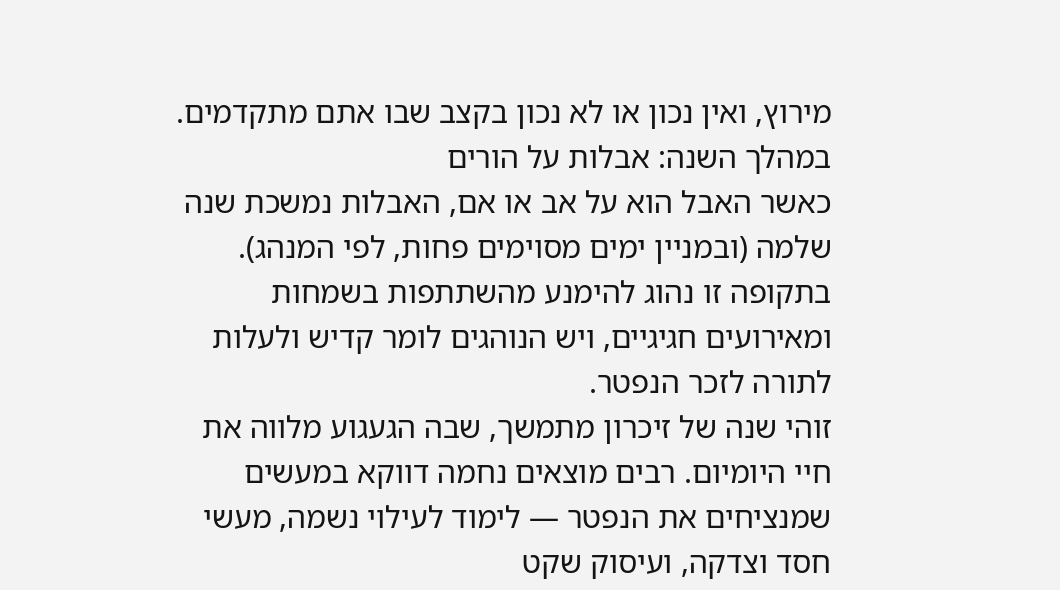מירוץ, ואין נכון או לא נכון בקצב שבו אתם מתקדמים.
במהלך השנה: אבלות על הורים
כאשר האבל הוא על אב או אם, האבלות נמשכת שנה שלמה (ובמניין ימים מסוימים פחות, לפי המנהג). בתקופה זו נהוג להימנע מהשתתפות בשמחות ומאירועים חגיגיים, ויש הנוהגים לומר קדיש ולעלות לתורה לזכר הנפטר.
זוהי שנה של זיכרון מתמשך, שבה הגעגוע מלווה את חיי היומיום. רבים מוצאים נחמה דווקא במעשים שמנציחים את הנפטר — לימוד לעילוי נשמה, מעשי חסד וצדקה, ועיסוק שקט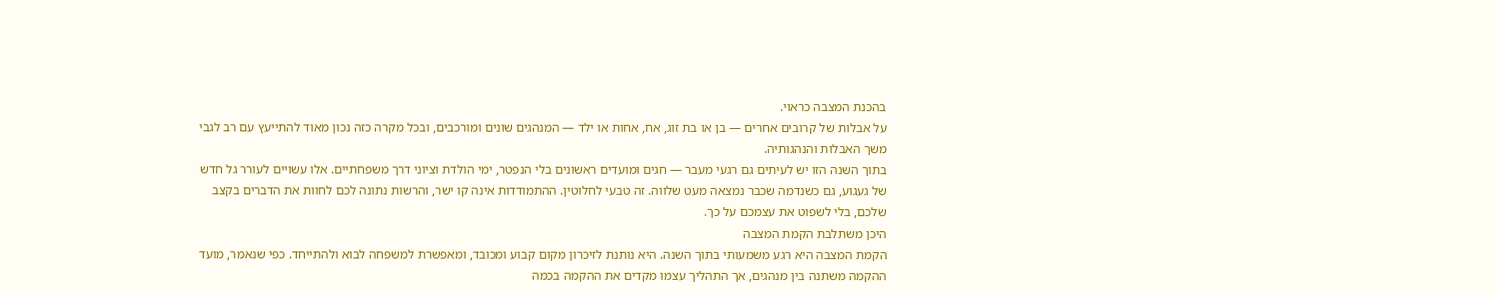בהכנת המצבה כראוי.
על אבלות של קרובים אחרים — בן או בת זוג, אח, אחות או ילד — המנהגים שונים ומורכבים, ובכל מקרה כזה נכון מאוד להתייעץ עם רב לגבי משך האבלות והנהגותיה.
בתוך השנה הזו יש לעיתים גם רגעי מעבר — חגים ומועדים ראשונים בלי הנפטר, ימי הולדת וציוני דרך משפחתיים. אלו עשויים לעורר גל חדש של געגוע, גם כשנדמה שכבר נמצאה מעט שלווה. זה טבעי לחלוטין. ההתמודדות אינה קו ישר, והרשות נתונה לכם לחוות את הדברים בקצב שלכם, בלי לשפוט את עצמכם על כך.
היכן משתלבת הקמת המצבה
הקמת המצבה היא רגע משמעותי בתוך השנה. היא נותנת לזיכרון מקום קבוע ומכובד, ומאפשרת למשפחה לבוא ולהתייחד. כפי שנאמר, מועד ההקמה משתנה בין מנהגים, אך התהליך עצמו מקדים את ההקמה בכמה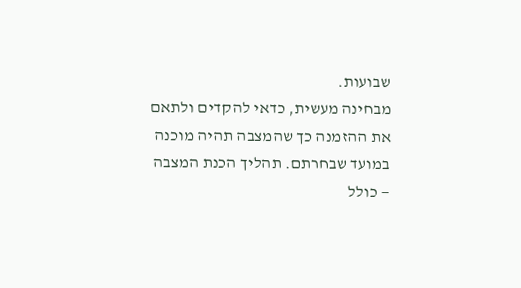שבועות.
מבחינה מעשית, כדאי להקדים ולתאם את ההזמנה כך שהמצבה תהיה מוכנה במועד שבחרתם. תהליך הכנת המצבה — כולל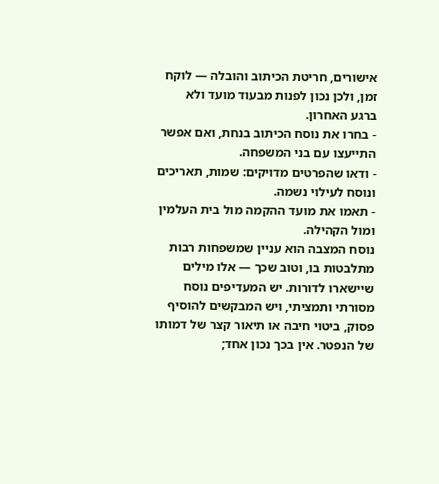אישורים, חריטת הכיתוב והובלה — לוקח זמן, ולכן נכון לפנות מבעוד מועד ולא ברגע האחרון.
- בחרו את נוסח הכיתוב בנחת, ואם אפשר התייעצו עם בני המשפחה.
- ודאו שהפרטים מדויקים: שמות, תאריכים ונוסח לעילוי נשמה.
- תאמו את מועד ההקמה מול בית העלמין ומול הקהילה.
נוסח המצבה הוא עניין שמשפחות רבות מתלבטות בו, וטוב שכך — אלו מילים שיישארו לדורות. יש המעדיפים נוסח מסורתי ותמציתי, ויש המבקשים להוסיף פסוק, ביטוי חיבה או תיאור קצר של דמותו של הנפטר. אין בכך נכון אחד;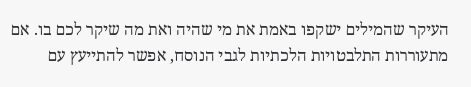העיקר שהמילים ישקפו באמת את מי שהיה ואת מה שיקר לכם בו. אם מתעוררות התלבטויות הלכתיות לגבי הנוסח, אפשר להתייעץ עם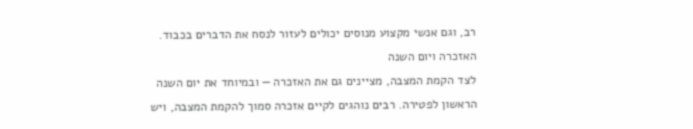רב, וגם אנשי מקצוע מנוסים יכולים לעזור לנסח את הדברים בכבוד.
האזכרה ויום השנה
לצד הקמת המצבה, מציינים גם את האזכרה — ובמיוחד את יום השנה הראשון לפטירה. רבים נוהגים לקיים אזכרה סמוך להקמת המצבה, ויש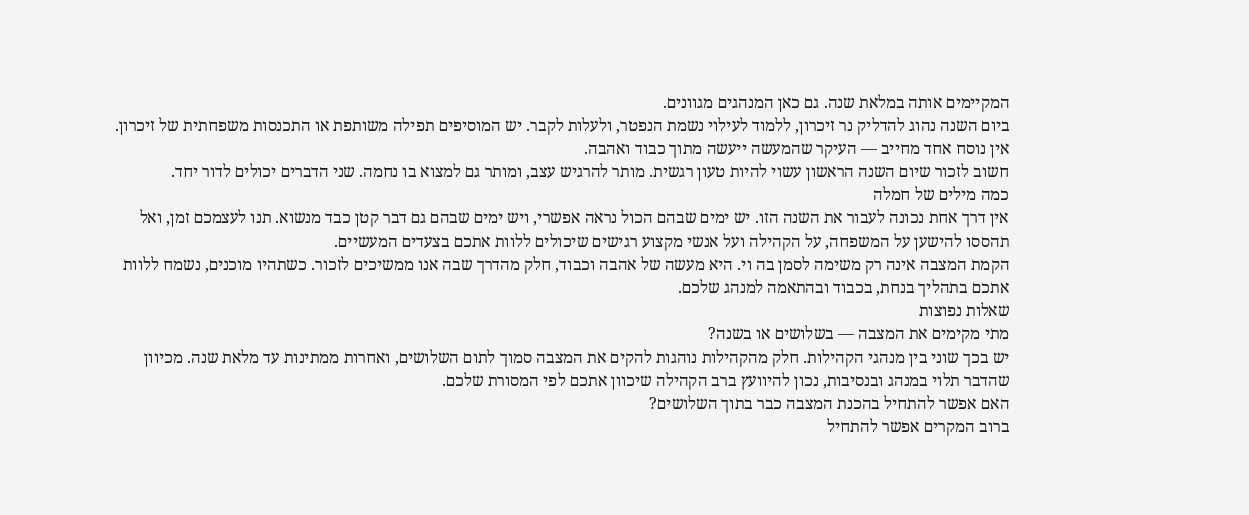המקיימים אותה במלאת שנה. גם כאן המנהגים מגוונים.
ביום השנה נהוג להדליק נר זיכרון, ללמוד לעילוי נשמת הנפטר, ולעלות לקבר. יש המוסיפים תפילה משותפת או התכנסות משפחתית של זיכרון. אין נוסח אחד מחייב — העיקר שהמעשה ייעשה מתוך כבוד ואהבה.
חשוב לזכור שיום השנה הראשון עשוי להיות טעון רגשית. מותר להרגיש עצב, ומותר גם למצוא בו נחמה. שני הדברים יכולים לדור יחד.
כמה מילים של חמלה
אין דרך אחת נכונה לעבור את השנה הזו. יש ימים שבהם הכול נראה אפשרי, ויש ימים שבהם גם דבר קטן כבד מנשוא. תנו לעצמכם זמן, ואל תהססו להישען על המשפחה, על הקהילה ועל אנשי מקצוע רגישים שיכולים ללוות אתכם בצעדים המעשיים.
הקמת המצבה אינה רק משימה לסמן בה וי. היא מעשה של אהבה וכבוד, חלק מהדרך שבה אנו ממשיכים לזכור. כשתהיו מוכנים, נשמח ללוות אתכם בתהליך בנחת, בכבוד ובהתאמה למנהג שלכם.
שאלות נפוצות
מתי מקימים את המצבה — בשלושים או בשנה?
יש בכך שוני בין מנהגי הקהילות. חלק מהקהילות נוהגות להקים את המצבה סמוך לתום השלושים, ואחרות ממתינות עד מלאת שנה. מכיוון שהדבר תלוי במנהג ובנסיבות, נכון להיוועץ ברב הקהילה שיכוון אתכם לפי המסורת שלכם.
האם אפשר להתחיל בהכנת המצבה כבר בתוך השלושים?
ברוב המקרים אפשר להתחיל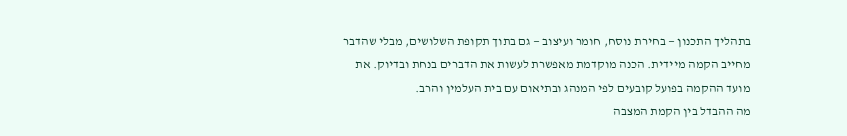בתהליך התכנון — בחירת נוסח, חומר ועיצוב — גם בתוך תקופת השלושים, מבלי שהדבר מחייב הקמה מיידית. הכנה מוקדמת מאפשרת לעשות את הדברים בנחת ובדיוק. את מועד ההקמה בפועל קובעים לפי המנהג ובתיאום עם בית העלמין והרב.
מה ההבדל בין הקמת המצבה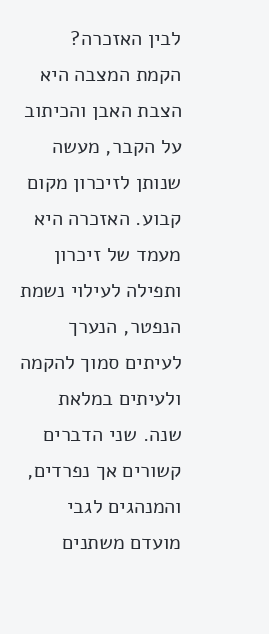לבין האזכרה?
הקמת המצבה היא הצבת האבן והכיתוב על הקבר, מעשה שנותן לזיכרון מקום קבוע. האזכרה היא מעמד של זיכרון ותפילה לעילוי נשמת הנפטר, הנערך לעיתים סמוך להקמה ולעיתים במלאת שנה. שני הדברים קשורים אך נפרדים, והמנהגים לגבי מועדם משתנים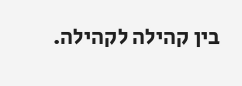בין קהילה לקהילה.